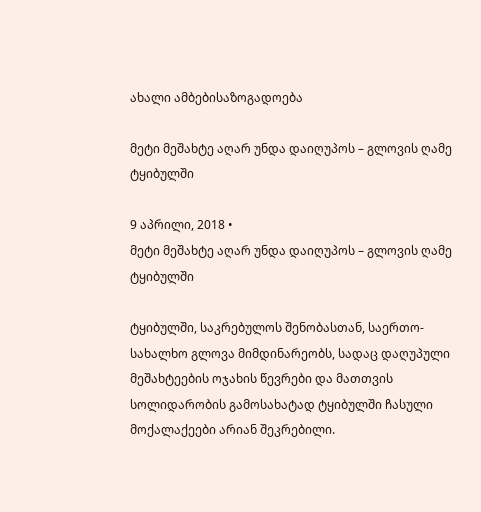ახალი ამბებისაზოგადოება

მეტი მეშახტე აღარ უნდა დაიღუპოს – გლოვის ღამე ტყიბულში

9 აპრილი, 2018 •
მეტი მეშახტე აღარ უნდა დაიღუპოს – გლოვის ღამე ტყიბულში

ტყიბულში, საკრებულოს შენობასთან, საერთო-სახალხო გლოვა მიმდინარეობს, სადაც დაღუპული მეშახტეების ოჯახის წევრები და მათთვის სოლიდარობის გამოსახატად ტყიბულში ჩასული მოქალაქეები არიან შეკრებილი.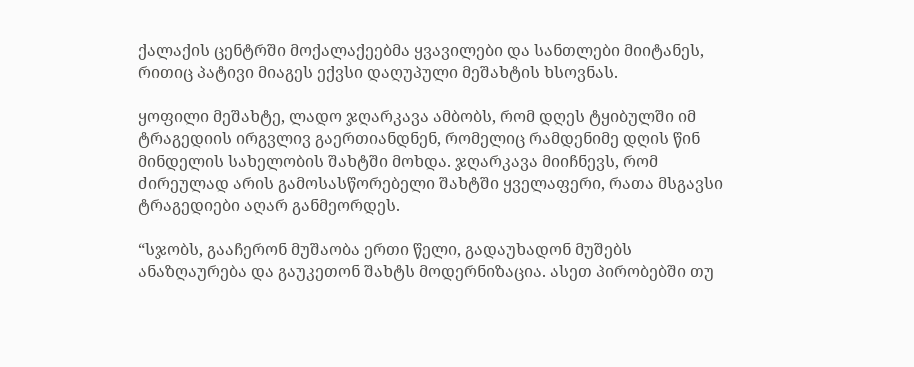ქალაქის ცენტრში მოქალაქეებმა ყვავილები და სანთლები მიიტანეს, რითიც პატივი მიაგეს ექვსი დაღუპული მეშახტის ხსოვნას.

ყოფილი მეშახტე, ლადო ჯღარკავა ამბობს, რომ დღეს ტყიბულში იმ ტრაგედიის ირგვლივ გაერთიანდნენ, რომელიც რამდენიმე დღის წინ მინდელის სახელობის შახტში მოხდა. ჯღარკავა მიიჩნევს, რომ ძირეულად არის გამოსასწორებელი შახტში ყველაფერი, რათა მსგავსი ტრაგედიები აღარ განმეორდეს.

“სჯობს, გააჩერონ მუშაობა ერთი წელი, გადაუხადონ მუშებს ანაზღაურება და გაუკეთონ შახტს მოდერნიზაცია. ასეთ პირობებში თუ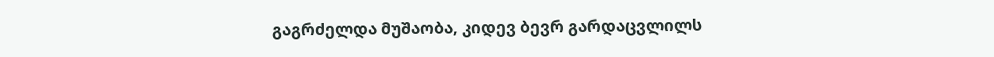გაგრძელდა მუშაობა, კიდევ ბევრ გარდაცვლილს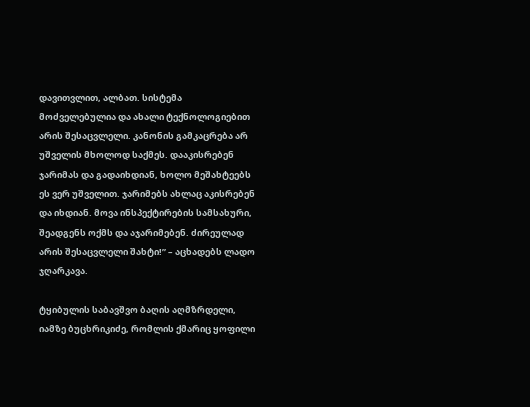დავითვლით, ალბათ. სისტემა მოძველებულია და ახალი ტექნოლოგიებით არის შესაცვლელი. კანონის გამკაცრება არ უშველის მხოლოდ საქმეს. დააკისრებენ ჯარიმას და გადაიხდიან, ხოლო მეშახტეებს ეს ვერ უშველით. ჯარიმებს ახლაც აკისრებენ და იხდიან. მოვა ინსპექტირების სამსახური, შეადგენს ოქმს და აჯარიმებენ. ძირეულად არის შესაცვლელი შახტი!” – აცხადებს ლადო ჯღარკავა.

ტყიბულის საბავშვო ბაღის აღმზრდელი, იამზე ბუცხრიკიძე, რომლის ქმარიც ყოფილი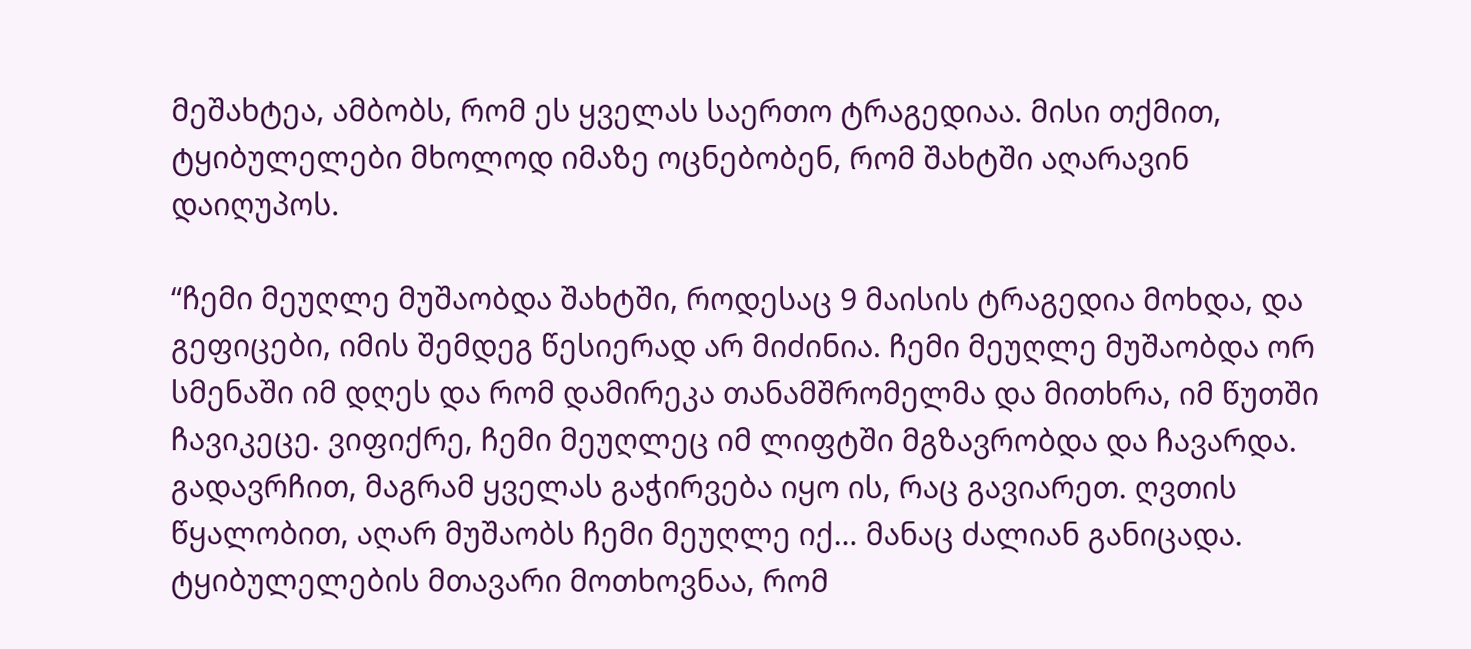მეშახტეა, ამბობს, რომ ეს ყველას საერთო ტრაგედიაა. მისი თქმით, ტყიბულელები მხოლოდ იმაზე ოცნებობენ, რომ შახტში აღარავინ დაიღუპოს.

“ჩემი მეუღლე მუშაობდა შახტში, როდესაც 9 მაისის ტრაგედია მოხდა, და გეფიცები, იმის შემდეგ წესიერად არ მიძინია. ჩემი მეუღლე მუშაობდა ორ სმენაში იმ დღეს და რომ დამირეკა თანამშრომელმა და მითხრა, იმ წუთში ჩავიკეცე. ვიფიქრე, ჩემი მეუღლეც იმ ლიფტში მგზავრობდა და ჩავარდა. გადავრჩით, მაგრამ ყველას გაჭირვება იყო ის, რაც გავიარეთ. ღვთის წყალობით, აღარ მუშაობს ჩემი მეუღლე იქ… მანაც ძალიან განიცადა. ტყიბულელების მთავარი მოთხოვნაა, რომ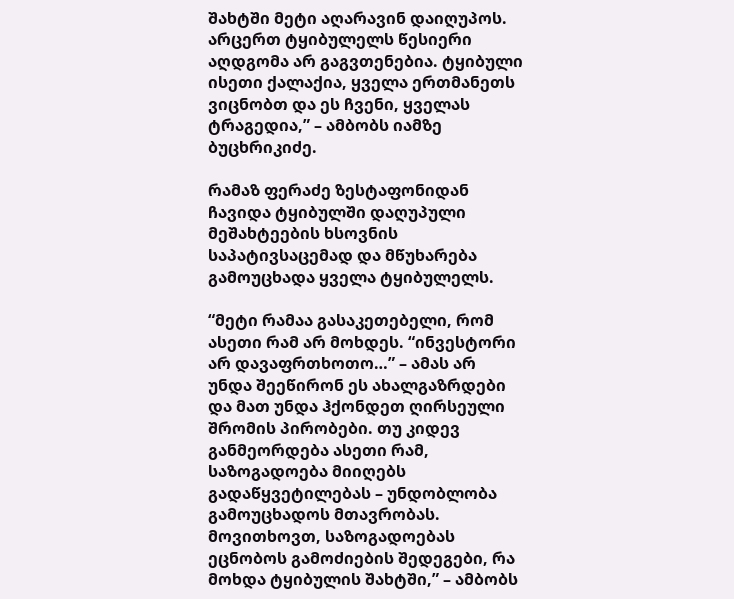შახტში მეტი აღარავინ დაიღუპოს. არცერთ ტყიბულელს წესიერი აღდგომა არ გაგვთენებია. ტყიბული ისეთი ქალაქია, ყველა ერთმანეთს ვიცნობთ და ეს ჩვენი, ყველას ტრაგედია,” – ამბობს იამზე ბუცხრიკიძე.

რამაზ ფერაძე ზესტაფონიდან ჩავიდა ტყიბულში დაღუპული მეშახტეების ხსოვნის საპატივსაცემად და მწუხარება გამოუცხადა ყველა ტყიბულელს.

“მეტი რამაა გასაკეთებელი, რომ ასეთი რამ არ მოხდეს. “ინვესტორი არ დავაფრთხოთო…” – ამას არ უნდა შეეწირონ ეს ახალგაზრდები და მათ უნდა ჰქონდეთ ღირსეული შრომის პირობები. თუ კიდევ განმეორდება ასეთი რამ, საზოგადოება მიიღებს გადაწყვეტილებას – უნდობლობა გამოუცხადოს მთავრობას. მოვითხოვთ, საზოგადოებას ეცნობოს გამოძიების შედეგები, რა მოხდა ტყიბულის შახტში,” – ამბობს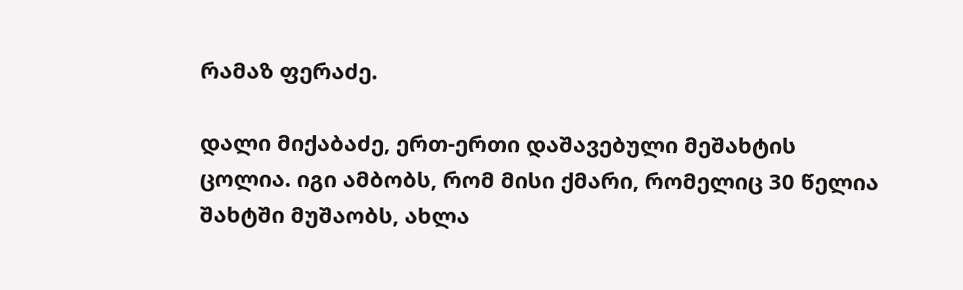რამაზ ფერაძე.

დალი მიქაბაძე, ერთ-ერთი დაშავებული მეშახტის ცოლია. იგი ამბობს, რომ მისი ქმარი, რომელიც 30 წელია შახტში მუშაობს, ახლა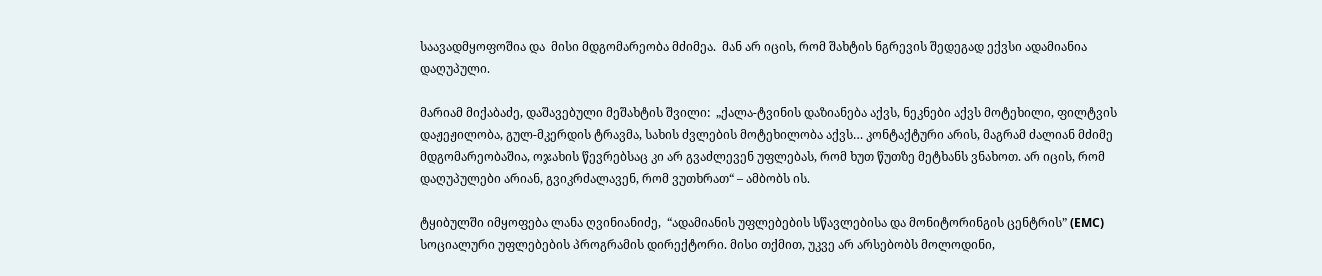საავადმყოფოშია და  მისი მდგომარეობა მძიმეა.  მან არ იცის, რომ შახტის ნგრევის შედეგად ექვსი ადამიანია დაღუპული.

მარიამ მიქაბაძე, დაშავებული მეშახტის შვილი:  „ქალა-ტვინის დაზიანება აქვს, ნეკნები აქვს მოტეხილი, ფილტვის დაჟეჟილობა, გულ-მკერდის ტრავმა, სახის ძვლების მოტეხილობა აქვს… კონტაქტური არის, მაგრამ ძალიან მძიმე მდგომარეობაშია, ოჯახის წევრებსაც კი არ გვაძლევენ უფლებას, რომ ხუთ წუთზე მეტხანს ვნახოთ. არ იცის, რომ დაღუპულები არიან, გვიკრძალავენ, რომ ვუთხრათ“ – ამბობს ის.

ტყიბულში იმყოფება ლანა ღვინიანიძე,  “ადამიანის უფლებების სწავლებისა და მონიტორინგის ცენტრის” (EMC) სოციალური უფლებების პროგრამის დირექტორი. მისი თქმით, უკვე არ არსებობს მოლოდინი,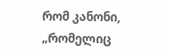რომ კანონი, „რომელიც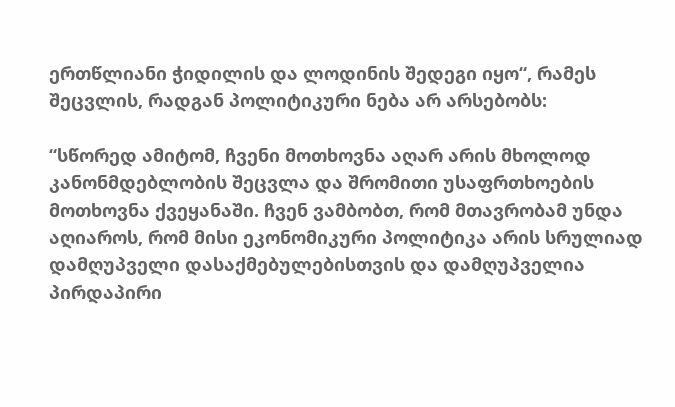ერთწლიანი ჭიდილის და ლოდინის შედეგი იყო“, რამეს შეცვლის, რადგან პოლიტიკური ნება არ არსებობს:

“სწორედ ამიტომ, ჩვენი მოთხოვნა აღარ არის მხოლოდ კანონმდებლობის შეცვლა და შრომითი უსაფრთხოების მოთხოვნა ქვეყანაში. ჩვენ ვამბობთ, რომ მთავრობამ უნდა აღიაროს, რომ მისი ეკონომიკური პოლიტიკა არის სრულიად დამღუპველი დასაქმებულებისთვის და დამღუპველია პირდაპირი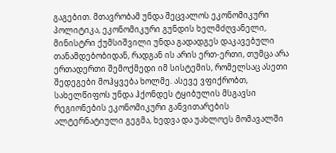გაგებით. მთავრობამ უნდა შეცვალოს ეკონომიკური პოლიტიკა, ეკონომიკური გუნდის ხელმძღვანელი, მინისტრი ქუმსიშვილი უნდა გადადგეს დაკავებული თანამდებობიდან, რადგან ის არის ერთ-ერთი, თუმცა არა ერთადერთი შემოქმედი იმ სისტემის, რომელსაც ასეთი შედეგები მოჰყვება ხოლმე. ასევე ვფიქრობთ, სახელწიფოს უნდა ჰქონდეს ტყიბულის მსგავსი რეგიონების ეკონომიკური განვითარების ალტერნატიული გეგმა, ხედვა და უახლოეს მომავალში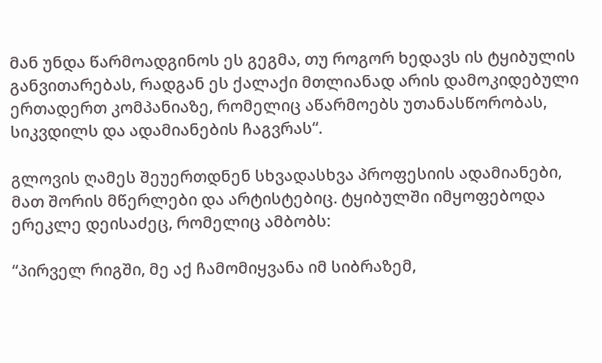მან უნდა წარმოადგინოს ეს გეგმა, თუ როგორ ხედავს ის ტყიბულის განვითარებას, რადგან ეს ქალაქი მთლიანად არის დამოკიდებული ერთადერთ კომპანიაზე, რომელიც აწარმოებს უთანასწორობას, სიკვდილს და ადამიანების ჩაგვრას“.

გლოვის ღამეს შეუერთდნენ სხვადასხვა პროფესიის ადამიანები, მათ შორის მწერლები და არტისტებიც. ტყიბულში იმყოფებოდა ერეკლე დეისაძეც, რომელიც ამბობს:

“პირველ რიგში, მე აქ ჩამომიყვანა იმ სიბრაზემ,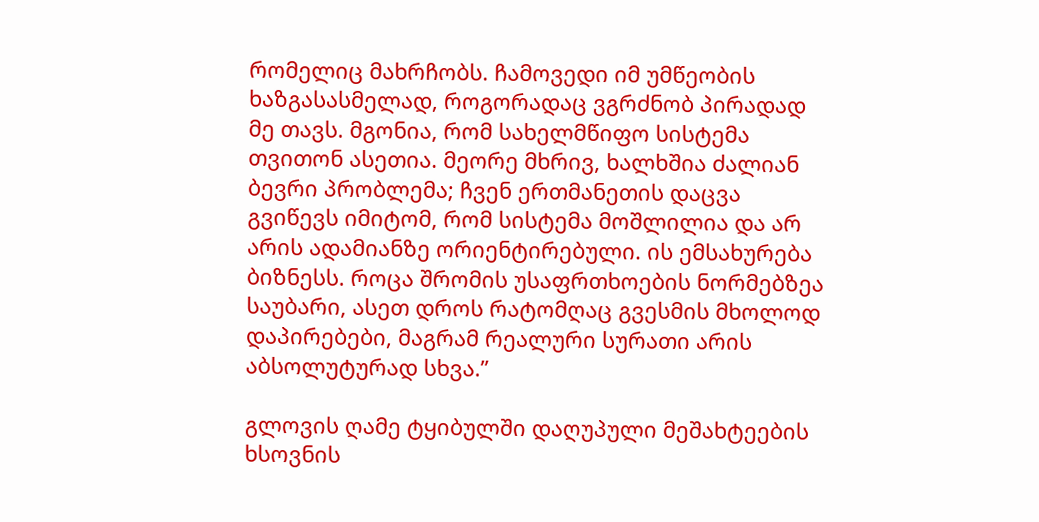რომელიც მახრჩობს. ჩამოვედი იმ უმწეობის ხაზგასასმელად, როგორადაც ვგრძნობ პირადად მე თავს. მგონია, რომ სახელმწიფო სისტემა თვითონ ასეთია. მეორე მხრივ, ხალხშია ძალიან ბევრი პრობლემა; ჩვენ ერთმანეთის დაცვა გვიწევს იმიტომ, რომ სისტემა მოშლილია და არ არის ადამიანზე ორიენტირებული. ის ემსახურება ბიზნესს. როცა შრომის უსაფრთხოების ნორმებზეა საუბარი, ასეთ დროს რატომღაც გვესმის მხოლოდ დაპირებები, მაგრამ რეალური სურათი არის აბსოლუტურად სხვა.”

გლოვის ღამე ტყიბულში დაღუპული მეშახტეების ხსოვნის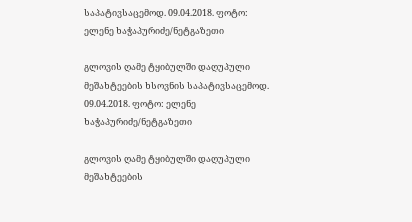საპატივსაცემოდ. 09.04.2018. ფოტო: ელენე ხაჭაპურიძე/ნეტგაზეთი

გლოვის ღამე ტყიბულში დაღუპული მეშახტეების ხსოვნის საპატივსაცემოდ. 09.04.2018. ფოტო: ელენე ხაჭაპურიძე/ნეტგაზეთი

გლოვის ღამე ტყიბულში დაღუპული მეშახტეების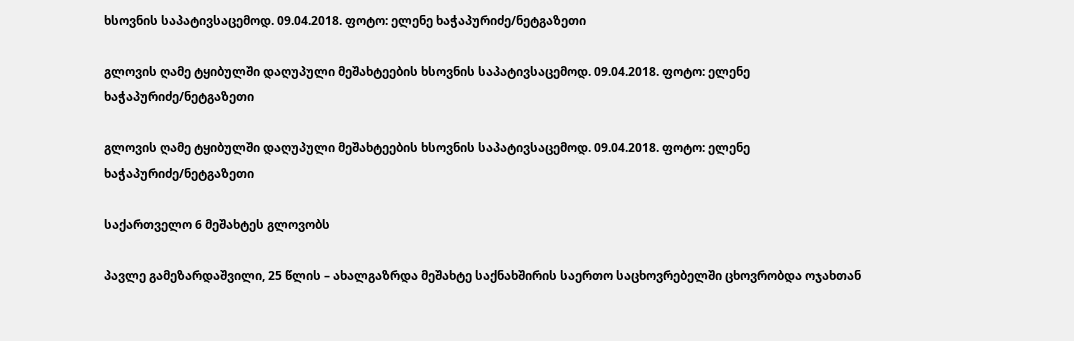ხსოვნის საპატივსაცემოდ. 09.04.2018. ფოტო: ელენე ხაჭაპურიძე/ნეტგაზეთი

გლოვის ღამე ტყიბულში დაღუპული მეშახტეების ხსოვნის საპატივსაცემოდ. 09.04.2018. ფოტო: ელენე ხაჭაპურიძე/ნეტგაზეთი

გლოვის ღამე ტყიბულში დაღუპული მეშახტეების ხსოვნის საპატივსაცემოდ. 09.04.2018. ფოტო: ელენე ხაჭაპურიძე/ნეტგაზეთი

საქართველო 6 მეშახტეს გლოვობს

პავლე გამეზარდაშვილი, 25 წლის – ახალგაზრდა მეშახტე საქნახშირის საერთო საცხოვრებელში ცხოვრობდა ოჯახთან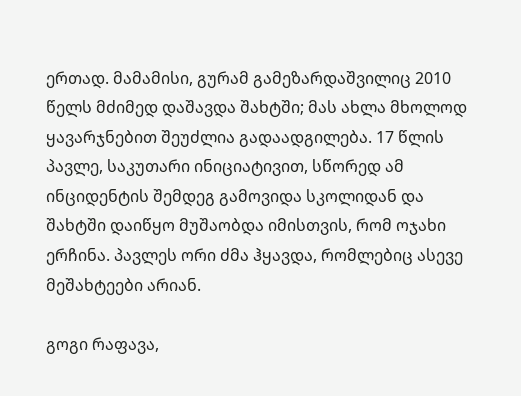ერთად. მამამისი, გურამ გამეზარდაშვილიც 2010 წელს მძიმედ დაშავდა შახტში; მას ახლა მხოლოდ ყავარჯნებით შეუძლია გადაადგილება. 17 წლის პავლე, საკუთარი ინიციატივით, სწორედ ამ ინციდენტის შემდეგ გამოვიდა სკოლიდან და შახტში დაიწყო მუშაობდა იმისთვის, რომ ოჯახი ერჩინა. პავლეს ორი ძმა ჰყავდა, რომლებიც ასევე მეშახტეები არიან.

გოგი რაფავა,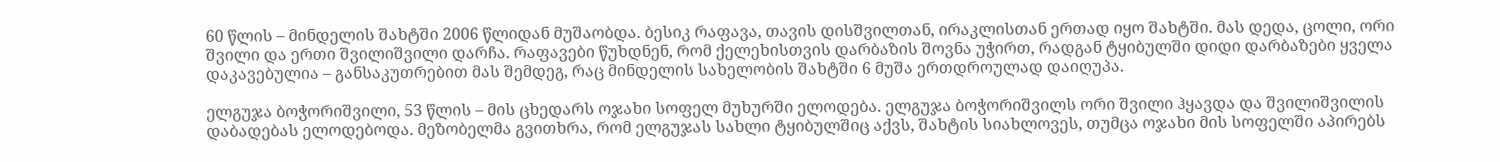60 წლის – მინდელის შახტში 2006 წლიდან მუშაობდა. ბესიკ რაფავა, თავის დისშვილთან, ირაკლისთან ერთად იყო შახტში. მას დედა, ცოლი, ორი შვილი და ერთი შვილიშვილი დარჩა. რაფავები წუხდნენ, რომ ქელეხისთვის დარბაზის შოვნა უჭირთ, რადგან ტყიბულში დიდი დარბაზები ყველა დაკავებულია – განსაკუთრებით მას შემდეგ, რაც მინდელის სახელობის შახტში 6 მუშა ერთდროულად დაიღუპა.

ელგუჯა ბოჭორიშვილი, 53 წლის – მის ცხედარს ოჯახი სოფელ მუხურში ელოდება. ელგუჯა ბოჭორიშვილს ორი შვილი ჰყავდა და შვილიშვილის დაბადებას ელოდებოდა. მეზობელმა გვითხრა, რომ ელგუჯას სახლი ტყიბულშიც აქვს, შახტის სიახლოვეს, თუმცა ოჯახი მის სოფელში აპირებს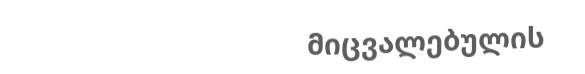მიცვალებულის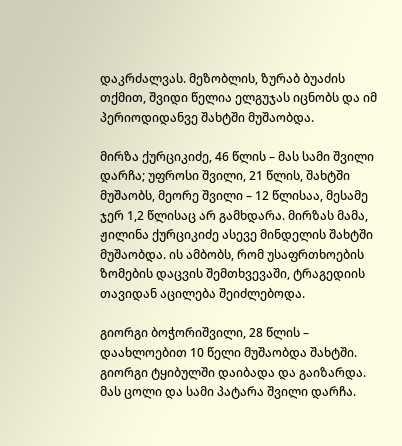დაკრძალვას. მეზობლის, ზურაბ ბუაძის თქმით, შვიდი წელია ელგუჯას იცნობს და იმ პერიოდიდანვე შახტში მუშაობდა.

მირზა ქურციკიძე, 46 წლის – მას სამი შვილი დარჩა; უფროსი შვილი, 21 წლის, შახტში მუშაობს, მეორე შვილი – 12 წლისაა, მესამე ჯერ 1,2 წლისაც არ გამხდარა. მირზას მამა, ჟილინა ქურციკიძე ასევე მინდელის შახტში მუშაობდა. ის ამბობს, რომ უსაფრთხოების ზომების დაცვის შემთხვევაში, ტრაგედიის თავიდან აცილება შეიძლებოდა.

გიორგი ბოჭორიშვილი, 28 წლის – დაახლოებით 10 წელი მუშაობდა შახტში. გიორგი ტყიბულში დაიბადა და გაიზარდა. მას ცოლი და სამი პატარა შვილი დარჩა.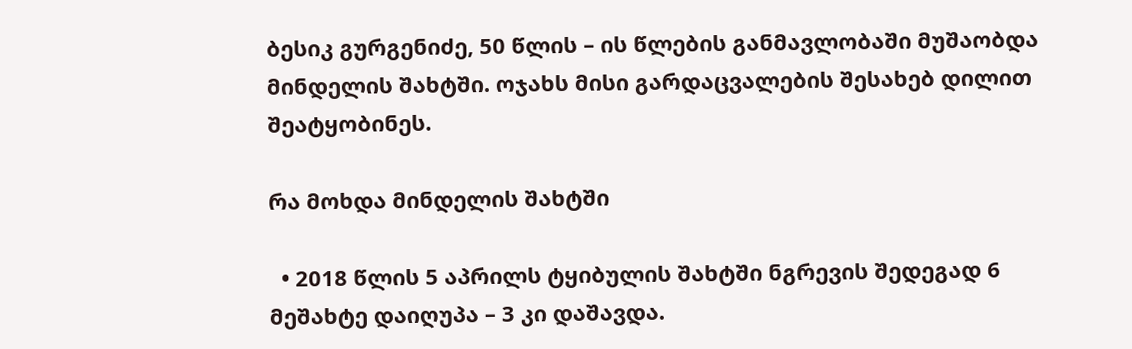ბესიკ გურგენიძე, 50 წლის – ის წლების განმავლობაში მუშაობდა მინდელის შახტში. ოჯახს მისი გარდაცვალების შესახებ დილით შეატყობინეს.

რა მოხდა მინდელის შახტში

  • 2018 წლის 5 აპრილს ტყიბულის შახტში ნგრევის შედეგად 6 მეშახტე დაიღუპა – 3 კი დაშავდა.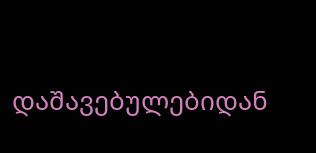დაშავებულებიდან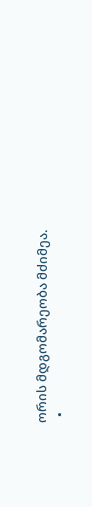ორის მდგომარეობა მძიმეა.
  •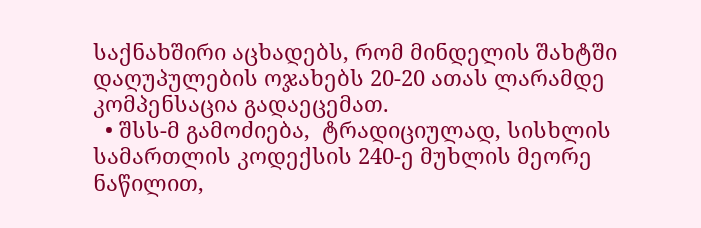საქნახშირი აცხადებს, რომ მინდელის შახტში დაღუპულების ოჯახებს 20-20 ათას ლარამდე კომპენსაცია გადაეცემათ.
  • შსს-მ გამოძიება,  ტრადიციულად, სისხლის სამართლის კოდექსის 240-ე მუხლის მეორე ნაწილით,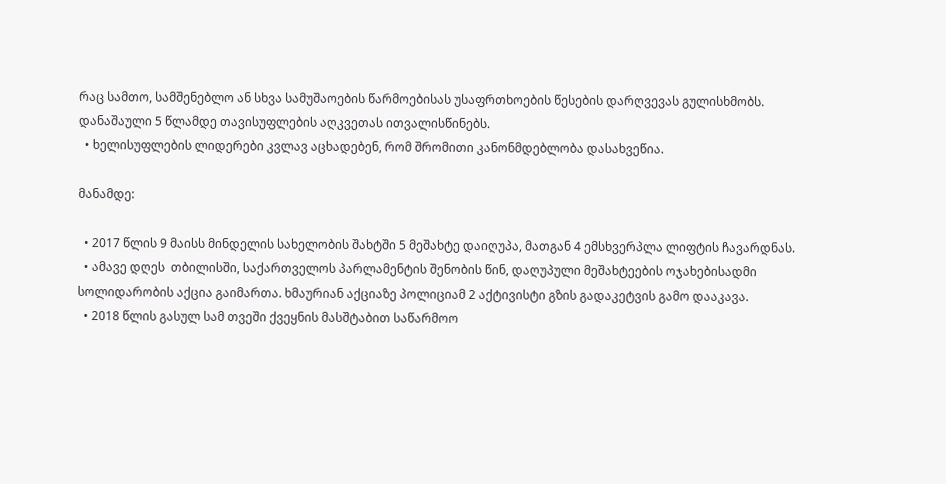რაც სამთო, სამშენებლო ან სხვა სამუშაოების წარმოებისას უსაფრთხოების წესების დარღვევას გულისხმობს. დანაშაული 5 წლამდე თავისუფლების აღკვეთას ითვალისწინებს.
  • ხელისუფლების ლიდერები კვლავ აცხადებენ, რომ შრომითი კანონმდებლობა დასახვეწია.

მანამდე:

  • 2017 წლის 9 მაისს მინდელის სახელობის შახტში 5 მეშახტე დაიღუპა, მათგან 4 ემსხვერპლა ლიფტის ჩავარდნას.
  • ამავე დღეს  თბილისში, საქართველოს პარლამენტის შენობის წინ, დაღუპული მეშახტეების ოჯახებისადმი სოლიდარობის აქცია გაიმართა. ხმაურიან აქციაზე პოლიციამ 2 აქტივისტი გზის გადაკეტვის გამო დააკავა.
  • 2018 წლის გასულ სამ თვეში ქვეყნის მასშტაბით საწარმოო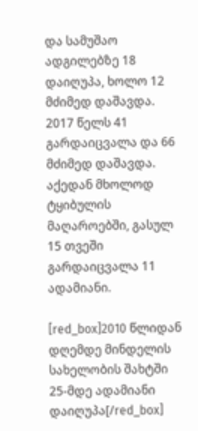და სამუშაო ადგილებზე 18 დაიღუპა, ხოლო 12 მძიმედ დაშავდა. 2017 წელს 41 გარდაიცვალა და 66 მძიმედ დაშავდა. აქედან მხოლოდ ტყიბულის მაღაროებში, გასულ 15 თვეში გარდაიცვალა 11 ადამიანი.

[red_box]2010 წლიდან დღემდე მინდელის სახელობის შახტში 25-მდე ადამიანი დაიღუპა[/red_box]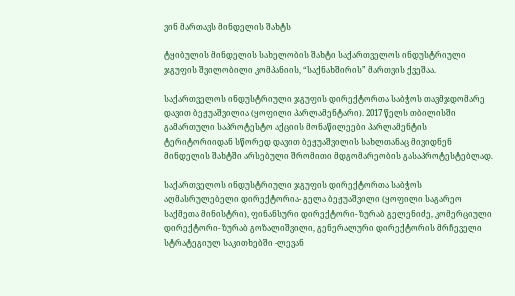ვინ მართავს მინდელის შახტს

ტყიბულის მინდელის სახელობის შახტი საქართველოს ინდუსტრიული ჯგუფის შვილობილი კომპანიის, “საქნახშირის” მართვის ქვეშაა.

საქართველოს ინდუსტრიული ჯგუფის დირექტორთა საბჭოს თავმჯდომარე დავით ბეჟუაშვილია (ყოფილი პარლამენტარი). 2017 წელს თბილისში გამართული საპროტესტო აქციის მონაწილეები პარლამენტის ტერიტორიიდან სწორედ დავით ბეჟუაშვილის სახლთანაც მივიდნენ მინდელის შახტში არსებული შრომითი მდგომარეობის გასაპროტესტებლად.

საქართველოს ინდუსტრიული ჯგუფის დირექტორთა საბჭოს აღმასრულებელი დირექტორია- გელა ბეჟუაშვილი (ყოფილი საგარეო საქმეთა მინისტრი), ფინანსური დირექტორი- ზურაბ გელენიძე, კომერციული დირექტორი- ზურაბ გოზალიშვილი, გენერალური დირექტორის მრჩეველი სტრატეგიულ საკითხებში -ლევან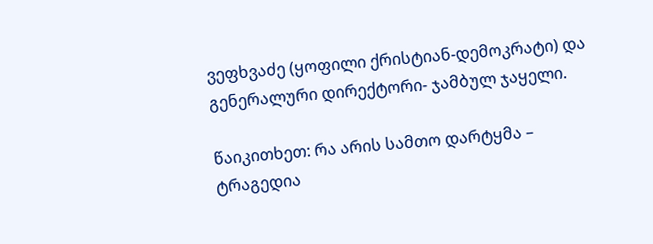ვეფხვაძე (ყოფილი ქრისტიან-დემოკრატი) და გენერალური დირექტორი- ჯამბულ ჯაყელი.

წაიკითხეთ: რა არის სამთო დარტყმა – ტრაგედია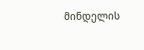მინდელის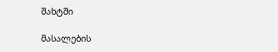შახტში

მასალების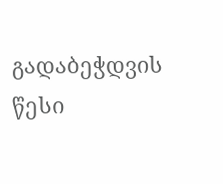გადაბეჭდვის წესი